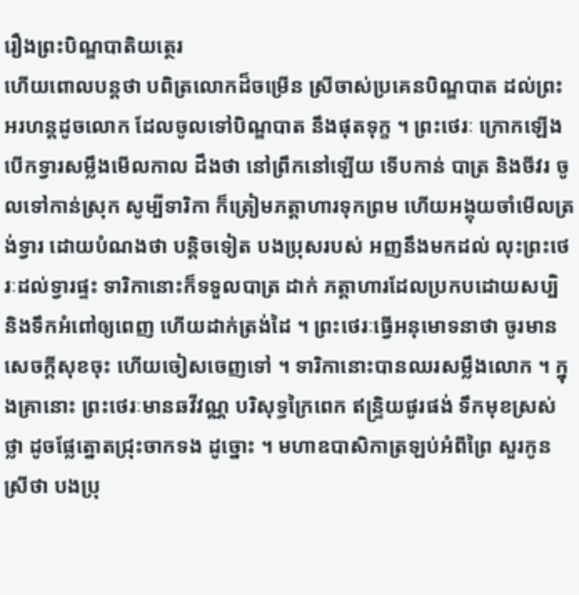រឿងព្រះបិណ្ឌបាតិយត្ថេរ
ហើយពោលបន្តថា បពិត្រលោកដ៏ចម្រើន ស្រីចាស់ប្រគេនបិណ្ឌបាត ដល់ព្រះអរហន្តដូចលោក ដែលចូលទៅបិណ្ឌបាត នឹងផុតទុក្ខ ។ ព្រះថេរៈ ក្រោកឡើង បើកទ្វារសម្លឹងមើលកាល ដឹងថា នៅព្រឹកនៅឡើយ ទើបកាន់ បាត្រ និងចីវរ ចូលទៅកាន់ស្រុក សូម្បីទារិកា ក៏ត្រៀមភត្តាហារទុកព្រម ហើយអង្គុយចាំមើលត្រង់ទ្វារ ដោយបំណងថា បន្តិចទៀត បងប្រុសរបស់ អញនឹងមកដល់ លុះព្រះថេរៈដល់ទ្វារផ្ទះ ទារិកានោះក៏ទទួលបាត្រ ដាក់ ភត្តាហារដែលប្រកបដោយសប្បិ និងទឹកអំពៅឲ្យពេញ ហើយដាក់ត្រង់ដៃ ។ ព្រះថេរៈធ្វើអនុមោទនាថា ចូរមានសេចក្តីសុខចុះ ហើយចៀសចេញទៅ ។ ទារិកានោះបានឈរសម្លឹងលោក ។ ក្នុងគ្រានោះ ព្រះថេរៈមានឆវីវណ្ណ បរិសុទ្ធក្រៃពេក ឥន្ទ្រិយផូរផង់ ទឹកមុខស្រស់ថ្លា ដូចផ្លែត្នោតជ្រុះចាកទង ដូច្នោះ ។ មហាឧបាសិកាត្រឡប់អំពីព្រៃ សួរកូនស្រីថា បងប្រុ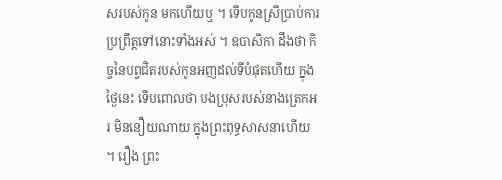សរបស់កូន មកហើយឬ ។ ទើបកូនស្រីប្រាប់ការប្រព្រឹត្តទៅនោះទាំងអស់ ។ ឧបាសិកា ដឹងថា កិច្ចនៃបព្វជិតរបស់កូនអញដល់ទីបំផុតហើយ ក្នុងថ្ងៃនេះ ទើបពោលថា បងប្រុសរបស់នាងត្រេកអរ មិននឿយណាយ ក្នុងព្រះពុទ្ធសាសនាហើយ ។ រឿង ព្រះ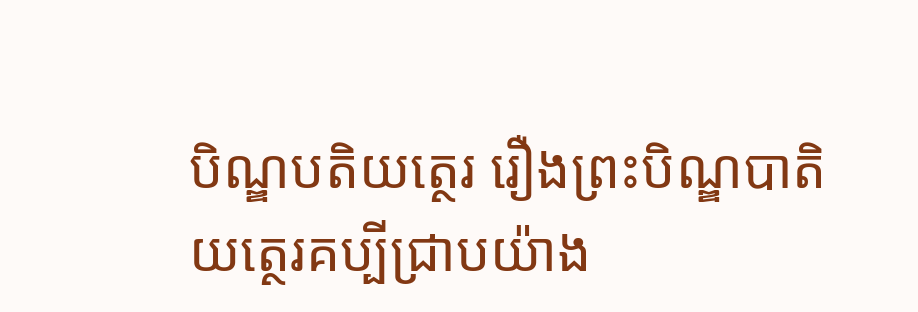បិណ្ឌបតិយត្ថេរ រឿងព្រះបិណ្ឌបាតិយត្ថេរគប្បីជ្រាបយ៉ាង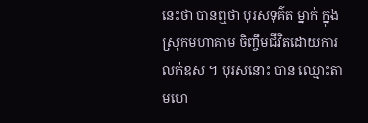នេះថា បានឮថា បុរសទុគ៌ត ម្នាក់ ក្នុងស្រុកមហាគាម ចិញ្ចឹមជីវិតដោយការលក់ឧស ។ បុរសនោះ បាន ឈ្មោះតាមហេ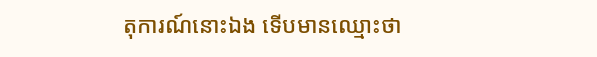តុការណ៍នោះឯង ទើបមានឈ្មោះថា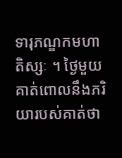ទារុភណ្ឌកមហាតិស្សៈ ។ ថ្ងៃមួយ គាត់ពោលនឹងភរិយារបស់គាត់ថា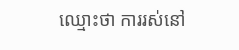ឈ្មោះថា ការរស់នៅ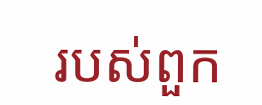របស់ពួក